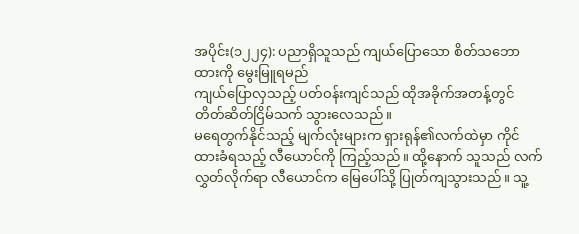အပိုင်း(၁၂၂၄): ပညာရှိသူသည် ကျယ်ပြောသော စိတ်သဘောထားကို မွေးမြူရမည်
ကျယ်ပြောလှသည့် ပတ်ဝန်းကျင်သည် ထိုအခိုက်အတန့်တွင် တိတ်ဆိတ်ငြိမ်သက် သွားလေသည်။
မရေတွက်နိုင်သည့် မျက်လုံးများက ရှားရုန်၏လက်ထဲမှာ ကိုင်ထားခံရသည့် လီယောင်ကို ကြည့်သည်။ ထို့နောက် သူသည် လက်လွှတ်လိုက်ရာ လီယောင်က မြေပေါ်သို့ ပြုတ်ကျသွားသည်။ သူ့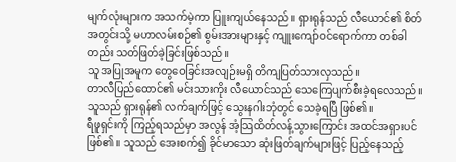မျက်လုံးများက အသက်မဲ့ကာ ပြူးကျယ်နေသည်။ ရှားရုန်သည် လီယောင်၏ စိတ်အတွင်းသို့ မဟာလမ်းစဉ်၏ စွမ်းအားများနှင့် ကျူးကျော်ဝင်ရောက်ကာ တစ်ခါတည်း သတ်ဖြတ်ခဲ့ခြင်းဖြစ်သည်။
သူ အပြုအမူက တွေဝေခြင်းအလျဉ်းမရှိ တိကျပြတ်သားလှသည်။
တာလီပြည်ထောင်၏ မင်းသားကိုး လီယောင်သည် သေကြေပျက်စီးခဲ့ရလေသည်။
သူသည် ရှားရုန်၏ လက်ချက်ဖြင့် သွေးနဂါးဘုံတွင် သေခဲ့ရပြီ ဖြစ်၏။
ရီဖူရှင်းကို ကြည့်ရသည်မှာ အလွန် အံ့သြထိတ်လန့်သွားကြောင်း အထင်အရှားပင် ဖြစ်၏။ သူသည် အေးစက်၍ ခိုင်မာသော ဆုံးဖြတ်ချက်များဖြင့် ပြည့်နေသည့်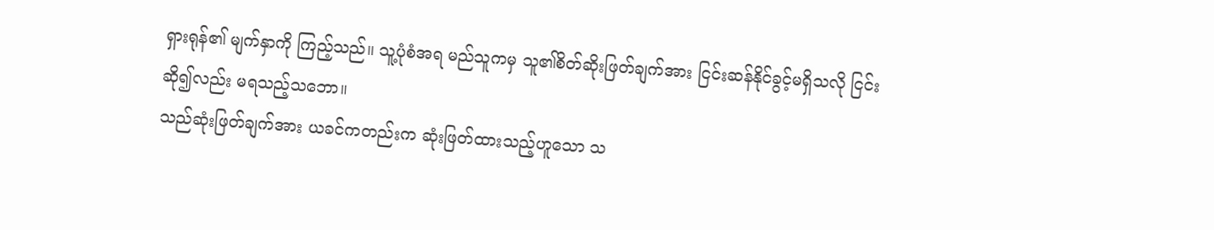ရှားရုန်၏ မျက်နှာကို ကြည့်သည်။ သူ့ပုံစံအရ မည်သူကမှ သူ၏စိတ်ဆိုးဖြတ်ချက်အား ငြင်းဆန်နိုင်ခွင့်မရှိသလို ငြင်းဆို၍လည်း မရသည့်သဘော။
သည်ဆုံးဖြတ်ချက်အား ယခင်ကတည်းက ဆုံးဖြတ်ထားသည့်ဟူသော သ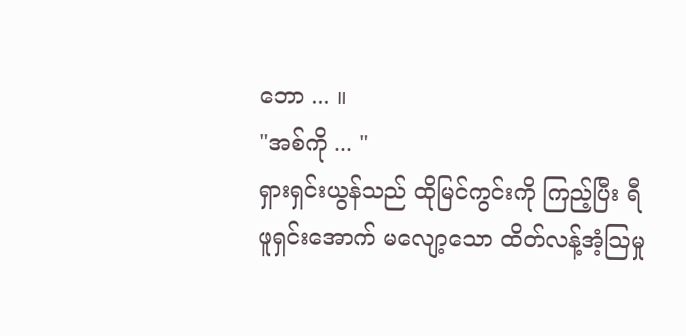ဘော ... ။
"အစ်ကို ... "
ရှားရှင်းယွန်သည် ထိုမြင်ကွင်းကို ကြည့်ပြီး ရီဖူရှင်းအောက် မလျော့သော ထိတ်လန့်အံ့သြမှု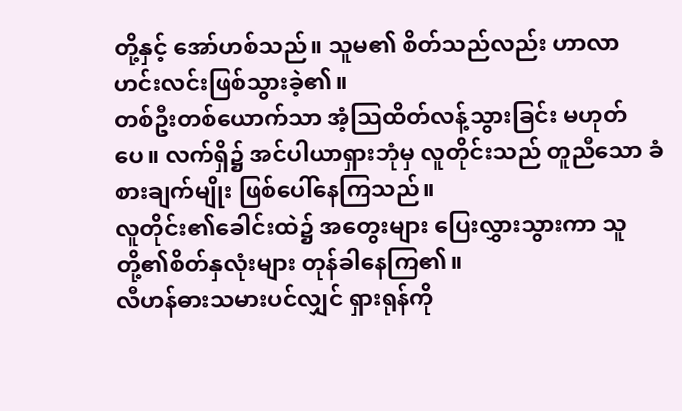တို့နှင့် အော်ဟစ်သည်။ သူမ၏ စိတ်သည်လည်း ဟာလာဟင်းလင်းဖြစ်သွားခဲ့၏။
တစ်ဦးတစ်ယောက်သာ အံ့သြထိတ်လန့်သွားခြင်း မဟုတ်ပေ။ လက်ရှိ၌ အင်ပါယာရှားဘုံမှ လူတိုင်းသည် တူညီသော ခံစားချက်မျိုး ဖြစ်ပေါ်နေကြသည်။
လူတိုင်း၏ခေါင်းထဲ၌ အတွေးများ ပြေးလွှားသွားကာ သူတို့၏စိတ်နှလုံးများ တုန်ခါနေကြ၏။
လီဟန်ဓားသမားပင်လျှင် ရှားရုန်ကို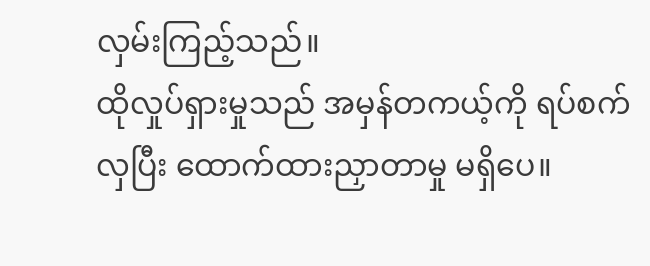လှမ်းကြည့်သည်။
ထိုလှုပ်ရှားမှုသည် အမှန်တကယ့်ကို ရပ်စက်လှပြီး ထောက်ထားညှာတာမှု မရှိပေ။